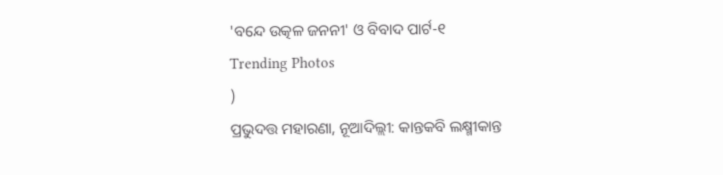'ବନ୍ଦେ ଉତ୍କଳ ଜନନୀ' ଓ ବିବାଦ ପାର୍ଟ-୧
Trending Photos
)
ପ୍ରଭୁଦତ୍ତ ମହାରଣା, ନୂଆଦିଲ୍ଲୀ: କାନ୍ତକବି ଲକ୍ଷ୍ମୀକାନ୍ତ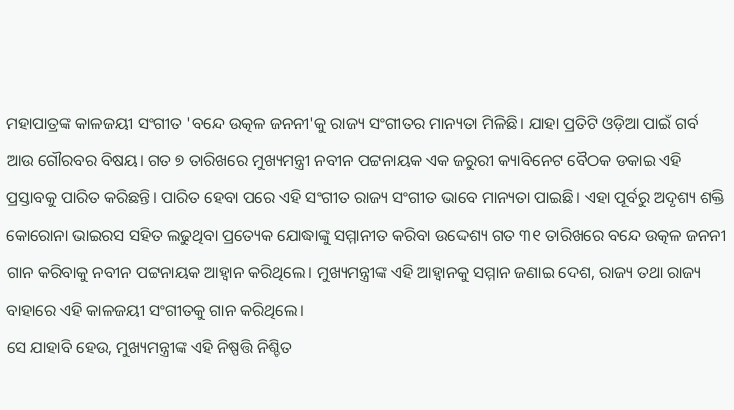ମହାପାତ୍ରଙ୍କ କାଳଜୟୀ ସଂଗୀତ 'ବନ୍ଦେ ଉତ୍କଳ ଜନନୀ'କୁ ରାଜ୍ୟ ସଂଗୀତର ମାନ୍ୟତା ମିଳିଛି। ଯାହା ପ୍ରତିଟି ଓଡ଼ିଆ ପାଇଁ ଗର୍ବ ଆଉ ଗୌରବର ବିଷୟ। ଗତ ୭ ତାରିଖରେ ମୁଖ୍ୟମନ୍ତ୍ରୀ ନବୀନ ପଟ୍ଟନାୟକ ଏକ ଜରୁରୀ କ୍ୟାବିନେଟ ବୈଠକ ଡକାଇ ଏହି ପ୍ରସ୍ତାବକୁ ପାରିତ କରିଛନ୍ତି। ପାରିତ ହେବା ପରେ ଏହି ସଂଗୀତ ରାଜ୍ୟ ସଂଗୀତ ଭାବେ ମାନ୍ୟତା ପାଇଛି। ଏହା ପୂର୍ବରୁ ଅଦୃଶ୍ୟ ଶକ୍ତି କୋରୋନା ଭାଇରସ ସହିତ ଲଢୁଥିବା ପ୍ରତ୍ୟେକ ଯୋଦ୍ଧାଙ୍କୁ ସମ୍ମାନୀତ କରିବା ଉଦ୍ଦେଶ୍ୟ ଗତ ୩୧ ତାରିଖରେ ବନ୍ଦେ ଉତ୍କଳ ଜନନୀ ଗାନ କରିବାକୁ ନବୀନ ପଟ୍ଟନାୟକ ଆହ୍ୱାନ କରିଥିଲେ। ମୁଖ୍ୟମନ୍ତ୍ରୀଙ୍କ ଏହି ଆହ୍ୱାନକୁ ସମ୍ମାନ ଜଣାଇ ଦେଶ, ରାଜ୍ୟ ତଥା ରାଜ୍ୟ ବାହାରେ ଏହି କାଳଜୟୀ ସଂଗୀତକୁ ଗାନ କରିଥିଲେ।
ସେ ଯାହାବି ହେଉ, ମୁଖ୍ୟମନ୍ତ୍ରୀଙ୍କ ଏହି ନିଷ୍ପତ୍ତି ନିଶ୍ଚିତ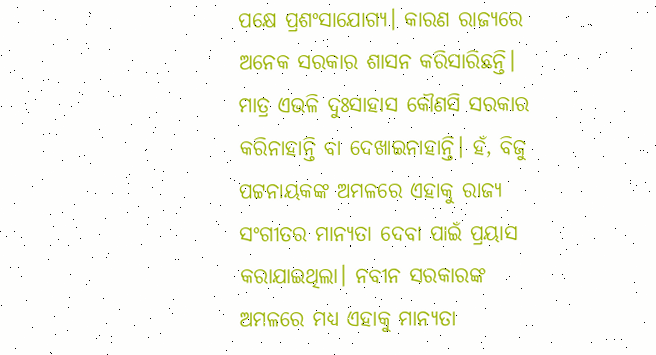ପକ୍ଷେ ପ୍ରଶଂସାଯୋଗ୍ୟ। କାରଣ ରାଜ୍ୟରେ ଅନେକ ସରକାର ଶାସନ କରିସାରିଛନ୍ତି। ମାତ୍ର ଏଭଳି ଦୁଃସାହାସ କୌଣସି ସରକାର କରିନାହାନ୍ତି ବା ଦେଖାଇନାହାନ୍ତି। ହଁ, ବିଜୁ ପଟ୍ଟନାୟକଙ୍କ ଅମଳରେ ଏହାକୁ ରାଜ୍ୟ ସଂଗୀତର ମାନ୍ୟତା ଦେବା ପାଇଁ ପ୍ରୟାସ କରାଯାଇଥିଲା। ନବୀନ ସରକାରଙ୍କ ଅମଳରେ ମଧ୍ୟ ଏହାକୁ ମାନ୍ୟତା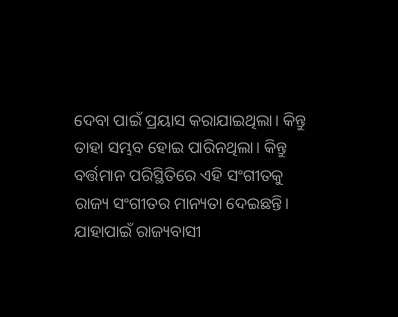ଦେବା ପାଇଁ ପ୍ରୟାସ କରାଯାଇଥିଲା। କିନ୍ତୁ ତାହା ସମ୍ଭବ ହୋଇ ପାରିନଥିଲା। କିନ୍ତୁ ବର୍ତ୍ତମାନ ପରିସ୍ଥିତିରେ ଏହି ସଂଗୀତକୁ ରାଜ୍ୟ ସଂଗୀତର ମାନ୍ୟତା ଦେଇଛନ୍ତି। ଯାହାପାଇଁ ରାଜ୍ୟବାସୀ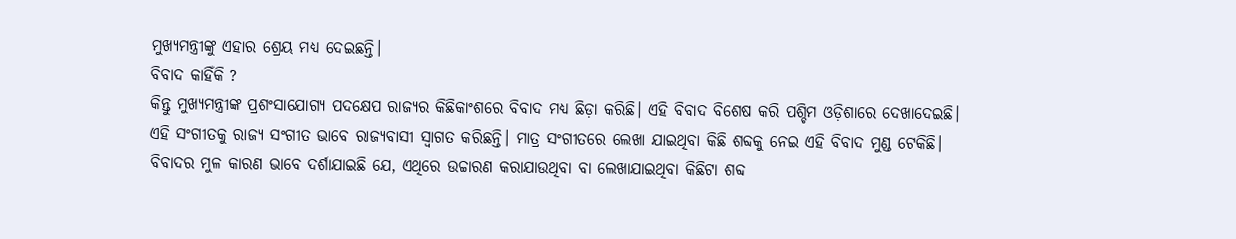ମୁଖ୍ୟମନ୍ତ୍ରୀଙ୍କୁ ଏହାର ଶ୍ରେୟ ମଧ୍ୟ ଦେଇଛନ୍ତି।
ବିବାଦ କାହିଁକି ?
କିନ୍ତୁ ମୁଖ୍ୟମନ୍ତ୍ରୀଙ୍କ ପ୍ରଶଂସାଯୋଗ୍ୟ ପଦକ୍ଷେପ ରାଜ୍ୟର କିଛିକାଂଶରେ ବିବାଦ ମଧ୍ୟ ଛିଡ଼ା କରିଛି। ଏହି ବିବାଦ ବିଶେଷ କରି ପଶ୍ଚିମ ଓଡ଼ିଶାରେ ଦେଖାଦେଇଛି। ଏହି ସଂଗୀତକୁ ରାଜ୍ୟ ସଂଗୀତ ଭାବେ ରାଜ୍ୟବାସୀ ସ୍ୱାଗତ କରିଛନ୍ତି। ମାତ୍ର ସଂଗୀତରେ ଲେଖା ଯାଇଥିବା କିଛି ଶବ୍ଦକୁ ନେଇ ଏହି ବିବାଦ ମୁଣ୍ଡ ଟେକିଛି। ବିବାଦର ମୁଳ କାରଣ ଭାବେ ଦର୍ଶାଯାଇଛି ଯେ, ଏଥିରେ ଉଚ୍ଚାରଣ କରାଯାଉଥିବା ବା ଲେଖାଯାଇଥିବା କିଛିଟା ଶବ୍ଦ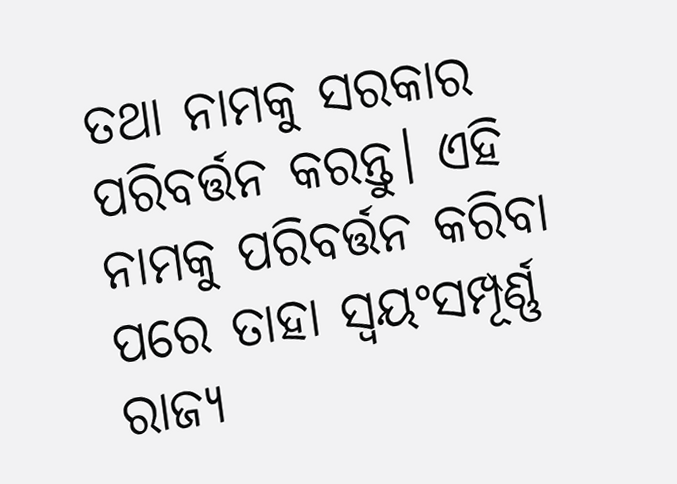ତଥା ନାମକୁ ସରକାର ପରିବର୍ତ୍ତନ କରନ୍ତୁ। ଏହି ନାମକୁ ପରିବର୍ତ୍ତନ କରିବା ପରେ ତାହା ସ୍ୱୟଂସମ୍ପୂର୍ଣ୍ଣ ରାଜ୍ୟ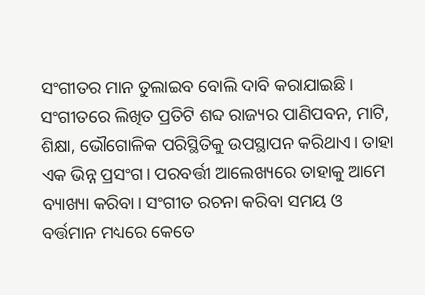ସଂଗୀତର ମାନ ତୁଲାଇବ ବୋଲି ଦାବି କରାଯାଇଛି।
ସଂଗୀତରେ ଲିଖିତ ପ୍ରତିଟି ଶବ୍ଦ ରାଜ୍ୟର ପାଣିପବନ, ମାଟି, ଶିକ୍ଷା, ଭୌଗୋଳିକ ପରିସ୍ଥିତିକୁ ଉପସ୍ଥାପନ କରିଥାଏ। ତାହା ଏକ ଭିନ୍ନ ପ୍ରସଂଗ। ପରବର୍ତ୍ତୀ ଆଲେଖ୍ୟରେ ତାହାକୁ ଆମେ ବ୍ୟାଖ୍ୟା କରିବା। ସଂଗୀତ ରଚନା କରିବା ସମୟ ଓ ବର୍ତ୍ତମାନ ମଧ୍ୟରେ କେତେ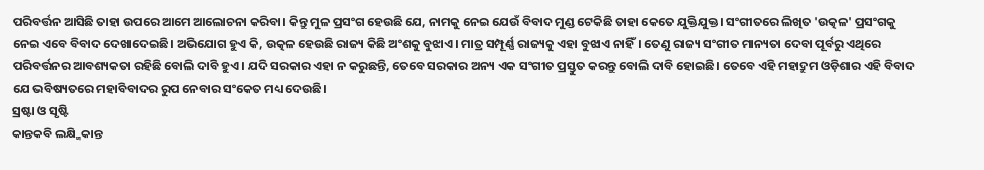ପରିବର୍ତ୍ତନ ଆସିଛି ତାହା ଉପରେ ଆମେ ଆଲୋଚନା କରିବା। କିନ୍ତୁ ମୁଳ ପ୍ରସଂଗ ହେଉଛି ଯେ, ନାମକୁ ନେଇ ଯେଉଁ ବିବାଦ ମୁଣ୍ଡ ଟେକିଛି ତାହା କେତେ ଯୁକ୍ତିଯୁକ୍ତ। ସଂଗୀତରେ ଲିଖିତ 'ଉତ୍କଳ' ପ୍ରସଂଗକୁ ନେଇ ଏବେ ବିବାଦ ଦେଖାଦେଇଛି। ଅଭିଯୋଗ ହୁଏ କି, ଉତ୍କଳ ହେଉଛି ରାଜ୍ୟ କିଛି ଅଂଶକୁ ବୁଝାଏ। ମାତ୍ର ସମ୍ପୂର୍ଣ୍ଣ ରାଜ୍ୟକୁ ଏହା ବୁଝାଏ ନାହିଁ। ତେଣୁ ରାଜ୍ୟ ସଂଗୀତ ମାନ୍ୟତା ଦେବା ପୂର୍ବରୁ ଏଥିରେ ପରିବର୍ତ୍ତନର ଆବଶ୍ୟକତା ରହିଛି ବୋଲି ଦାବି ହୁଏ। ଯଦି ସରକାର ଏହା ନ କରୁଛନ୍ତି, ତେବେ ସରକାର ଅନ୍ୟ ଏକ ସଂଗୀତ ପ୍ରସ୍ତୁତ କରନ୍ତୁ ବୋଲି ଦାବି ହୋଇଛି। ତେବେ ଏହି ମହାଦ୍ରୁମ ଓଡ଼ିଶାର ଏହି ବିବାଦ ଯେ ଭବିଷ୍ୟତରେ ମହାବିବାଦର ରୁପ ନେବାର ସଂକେତ ମଧ୍ୟ ଦେଉଛି।
ସ୍ରଷ୍ଟା ଓ ସୃଷ୍ଟି
କାନ୍ତକବି ଲକ୍ଷ୍ମିକାନ୍ତ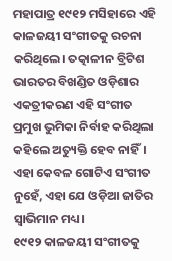ମହାପାତ୍ର ୧୯୧୨ ମସିହାରେ ଏହି କାଳଜୟୀ ସଂଗୀତକୁ ରଚନା କରିଥିଲେ। ତତ୍କାଳୀନ ବ୍ରିଟିଶ ଭାରତର ବିଖଣ୍ଡିତ ଓଡ଼ିଶାର ଏକତ୍ରୀକରଣ ଏହି ସଂଗୀତ ପ୍ରମୁଖ ଭୁମିକା ନିର୍ବାହ କରିଥିଲା କହିଲେ ଅତ୍ୟୁକ୍ତି ହେବ ନାହିଁ। ଏହା କେବଳ ଗୋଟିଏ ସଂଗୀତ ନୁହେଁ, ଏହା ଯେ ଓଡ଼ିଆ ଜାତିର ସ୍ୱାଭିମାନ ମଧ୍ୟ।
୧୯୧୨ କାଳଜୟୀ ସଂଗୀତକୁ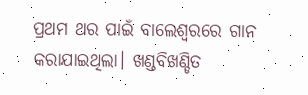ପ୍ରଥମ ଥର ପାଇଁ ବାଲେଶ୍ୱରରେ ଗାନ କରାଯାଇଥିଲା। ଖଣ୍ଡବିଖଣ୍ଡିତ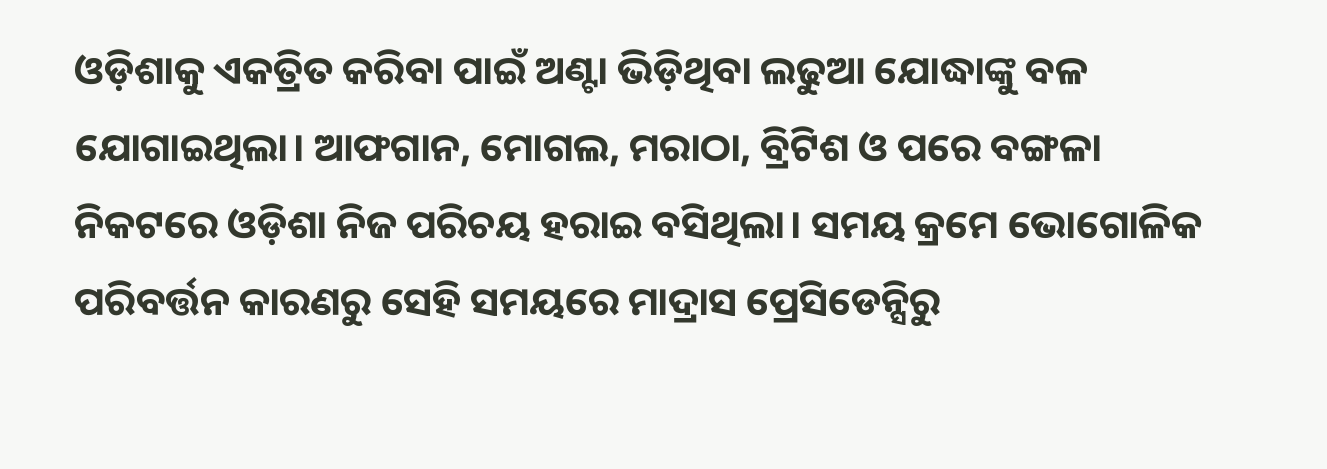ଓଡ଼ିଶାକୁ ଏକତ୍ରିତ କରିବା ପାଇଁ ଅଣ୍ଟା ଭିଡ଼ିଥିବା ଲଢୁଆ ଯୋଦ୍ଧାଙ୍କୁ ବଳ ଯୋଗାଇଥିଲା। ଆଫଗାନ, ମୋଗଲ, ମରାଠା, ବ୍ରିଟିଶ ଓ ପରେ ବଙ୍ଗଳା ନିକଟରେ ଓଡ଼ିଶା ନିଜ ପରିଚୟ ହରାଇ ବସିଥିଲା। ସମୟ କ୍ରମେ ଭୋଗୋଳିକ ପରିବର୍ତ୍ତନ କାରଣରୁ ସେହି ସମୟରେ ମାଦ୍ରାସ ପ୍ରେସିଡେନ୍ସିରୁ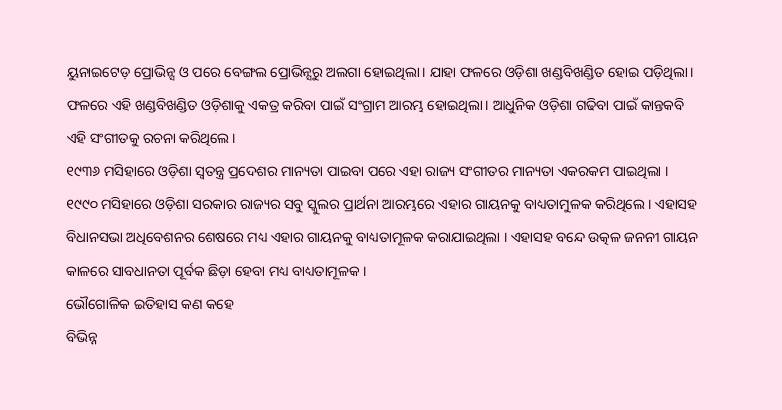ୟୁନାଇଟେଡ଼ ପ୍ରୋଭିନ୍ସ ଓ ପରେ ବେଙ୍ଗଲ ପ୍ରୋଭିନ୍ସରୁ ଅଲଗା ହୋଇଥିଲା। ଯାହା ଫଳରେ ଓଡ଼ିଶା ଖଣ୍ଡବିଖଣ୍ଡିତ ହୋଇ ପଡ଼ିଥିଲା। ଫଳରେ ଏହି ଖଣ୍ଡବିଖଣ୍ଡିତ ଓଡ଼ିଶାକୁ ଏକତ୍ର କରିବା ପାଇଁ ସଂଗ୍ରାମ ଆରମ୍ଭ ହୋଇଥିଲା। ଆଧୁନିକ ଓଡ଼ିଶା ଗଢିବା ପାଇଁ କାନ୍ତକବି ଏହି ସଂଗୀତକୁ ରଚନା କରିଥିଲେ।
୧୯୩୬ ମସିହାରେ ଓଡ଼ିଶା ସ୍ୱତନ୍ତ୍ର ପ୍ରଦେଶର ମାନ୍ୟତା ପାଇବା ପରେ ଏହା ରାଜ୍ୟ ସଂଗୀତର ମାନ୍ୟତା ଏକରକମ ପାଇଥିଲା । ୧୯୯୦ ମସିହାରେ ଓଡ଼ିଶା ସରକାର ରାଜ୍ୟର ସବୁ ସ୍କୁଲର ପ୍ରାର୍ଥନା ଆରମ୍ଭରେ ଏହାର ଗାୟନକୁ ବାଧ୍ୟତାମୁଳକ କରିଥିଲେ । ଏହାସହ ବିଧାନସଭା ଅଧିବେଶନର ଶେଷରେ ମଧ୍ୟ ଏହାର ଗାୟନକୁ ବାଧ୍ୟତାମୂଳକ କରାଯାଇଥିଲା । ଏହାସହ ବନ୍ଦେ ଉତ୍କଳ ଜନନୀ ଗାୟନ କାଳରେ ସାବଧାନତା ପୂର୍ବକ ଛିଡ଼ା ହେବା ମଧ୍ୟ ବାଧ୍ୟତାମୂଳକ ।
ଭୌଗୋଳିକ ଇତିହାସ କଣ କହେ
ବିଭିନ୍ନ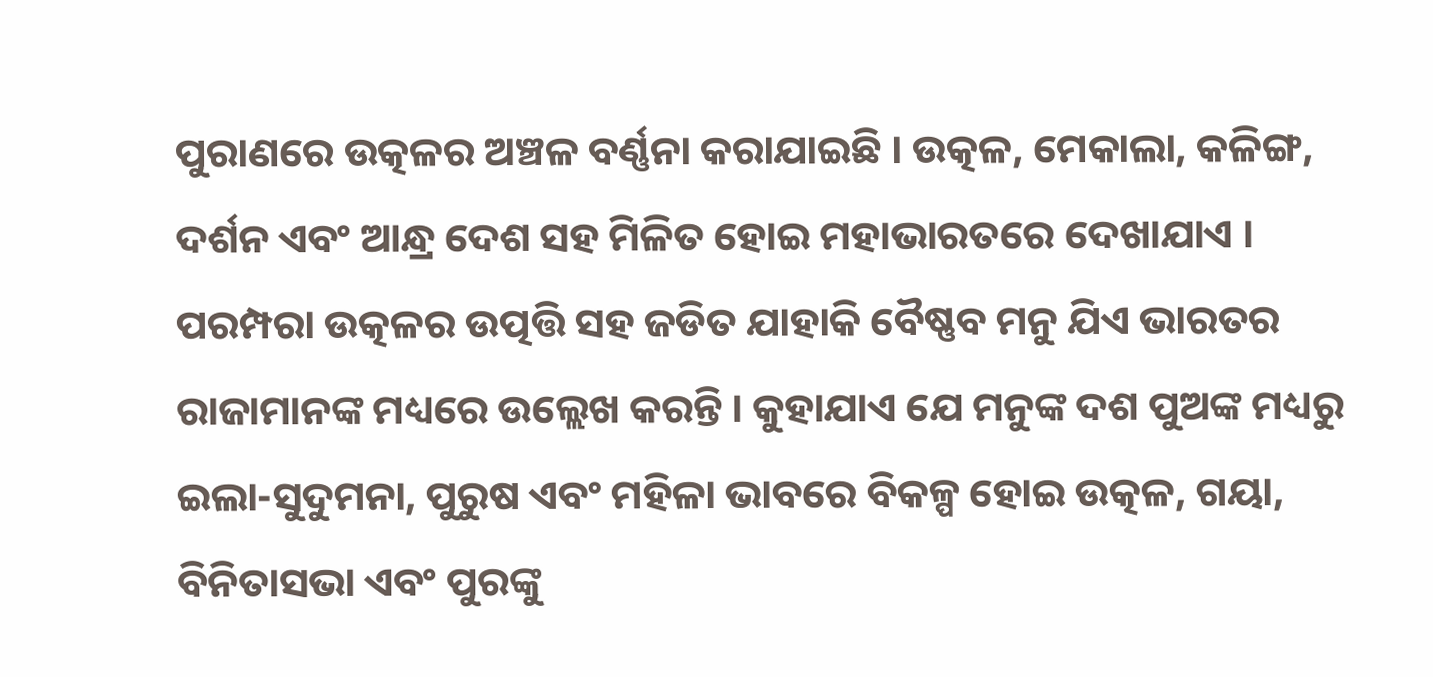ପୁରାଣରେ ଉତ୍କଳର ଅଞ୍ଚଳ ବର୍ଣ୍ଣନା କରାଯାଇଛି । ଉତ୍କଳ, ମେକାଲା, କଳିଙ୍ଗ, ଦର୍ଶନ ଏବଂ ଆନ୍ଧ୍ର ଦେଶ ସହ ମିଳିତ ହୋଇ ମହାଭାରତରେ ଦେଖାଯାଏ । ପରମ୍ପରା ଉତ୍କଳର ଉତ୍ପତ୍ତି ସହ ଜଡିତ ଯାହାକି ବୈଷ୍ଣବ ମନୁ ଯିଏ ଭାରତର ରାଜାମାନଙ୍କ ମଧ୍ୟରେ ଉଲ୍ଲେଖ କରନ୍ତି । କୁହାଯାଏ ଯେ ମନୁଙ୍କ ଦଶ ପୁଅଙ୍କ ମଧ୍ୟରୁ ଇଲା-ସୁଦୁମନା, ପୁରୁଷ ଏବଂ ମହିଳା ଭାବରେ ବିକଳ୍ପ ହୋଇ ଉତ୍କଳ, ଗୟା, ବିନିତାସଭା ଏବଂ ପୁରଙ୍କୁ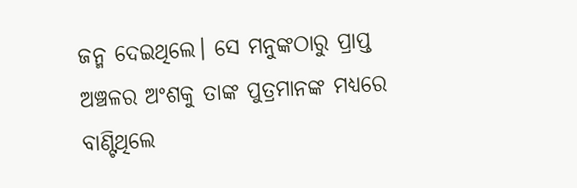ଜନ୍ମ ଦେଇଥିଲେ। ସେ ମନୁଙ୍କଠାରୁ ପ୍ରାପ୍ତ ଅଞ୍ଚଳର ଅଂଶକୁ ତାଙ୍କ ପୁତ୍ରମାନଙ୍କ ମଧ୍ୟରେ ବାଣ୍ଟିଥିଲେ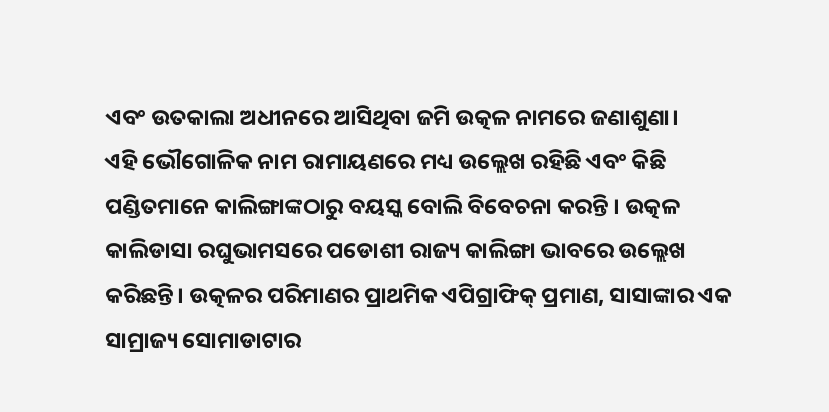ଏବଂ ଉତକାଲା ଅଧୀନରେ ଆସିଥିବା ଜମି ଉତ୍କଳ ନାମରେ ଜଣାଶୁଣା।
ଏହି ଭୌଗୋଳିକ ନାମ ରାମାୟଣରେ ମଧ୍ୟ ଉଲ୍ଲେଖ ରହିଛି ଏବଂ କିଛି ପଣ୍ଡିତମାନେ କାଲିଙ୍ଗାଙ୍କଠାରୁ ବୟସ୍କ ବୋଲି ବିବେଚନା କରନ୍ତି । ଉତ୍କଳ କାଲିଡାସା ରଘୁଭାମସରେ ପଡୋଶୀ ରାଜ୍ୟ କାଲିଙ୍ଗା ଭାବରେ ଉଲ୍ଲେଖ କରିଛନ୍ତି। ଉତ୍କଳର ପରିମାଣର ପ୍ରାଥମିକ ଏପିଗ୍ରାଫିକ୍ ପ୍ରମାଣ, ସାସାଙ୍କାର ଏକ ସାମ୍ରାଜ୍ୟ ସୋମାଡାଟାର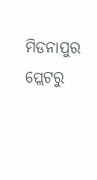ମିଡନାପୁର ପ୍ଲେଟରୁ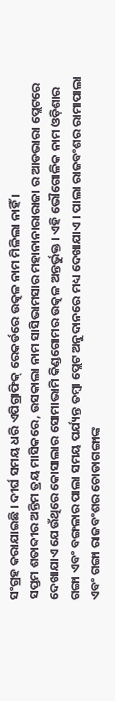ସଂଗ୍ରହ କରାଯାଇଛି । ଦୀର୍ଘ ସମୟ ଧରି ଏପିଗ୍ରାଫିକ୍ ରେକର୍ଡରେ ଉତ୍କଳ ନାମ ମିଳିଲା ନାହିଁ ।
ସପ୍ତମ ଶତାବ୍ଦୀର ଅନ୍ତିମ ତ୍ରୟ ମାସିକରେ, ଉସକାଲା ନାମ ସାସିଭାମସାର ମହାନାନାରାରାଜା ର ଆଡଭାରା ପ୍ଲେଟରେ ଦେଖାଯାଏ ଯେଉଁଥିରେ କୋସାଲାର ସୋମାଭାମି କିଣ୍ଡଗୋମର ଉତ୍କଳ ଅନ୍ତର୍ଭୁକ୍ତ । ଏହି ଭୌଗୋଳିକ ନାମ ଓଡ଼ିଶାର ଗଙ୍ଗା ଏବଂ ବଙ୍ଗଳାର ପାଲା ସମୟ ପର୍ଯ୍ୟନ୍ତ ତମ୍ବା ପ୍ଲେଟ ଅନୁଦାନରେ ମଧ୍ୟ ଦେଖାଯାଏ । ପାଲା ରାଜବଂଶର ରାମାପାଲା ଏବଂ ଗଙ୍ଗା ରାଜବଂଶର ଚୋଡାଗଙ୍ଗାଙ୍କ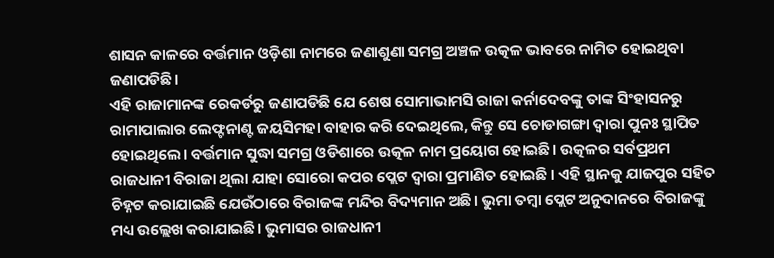ଶାସନ କାଳରେ ବର୍ତ୍ତମାନ ଓଡ଼ିଶା ନାମରେ ଜଣାଶୁଣା ସମଗ୍ର ଅଞ୍ଚଳ ଉତ୍କଳ ଭାବରେ ନାମିତ ହୋଇଥିବା ଜଣାପଡିଛି।
ଏହି ରାଜାମାନଙ୍କ ରେକର୍ଡରୁ ଜଣାପଡିଛି ଯେ ଶେଷ ସୋମାଭାମସି ରାଜା କର୍ନାଦେବଙ୍କୁ ତାଙ୍କ ସିଂହାସନରୁ ରାମାପାଲାର ଲେଫ୍ଟନାଣ୍ଟ ଜୟସିମହା ବାହାର କରି ଦେଇଥିଲେ, କିନ୍ତୁ ସେ ଚୋଡାଗଙ୍ଗା ଦ୍ୱାରା ପୁନଃ ସ୍ଥାପିତ ହୋଇଥିଲେ। ବର୍ତ୍ତମାନ ସୁଦ୍ଧା ସମଗ୍ର ଓଡିଶାରେ ଉତ୍କଳ ନାମ ପ୍ରୟୋଗ ହୋଇଛି। ଉତ୍କଳର ସର୍ବପ୍ରଥମ ରାଜଧାନୀ ବିରାଜା ଥିଲା ଯାହା ସୋରୋ କପର ପ୍ଲେଟ ଦ୍ୱାରା ପ୍ରମାଣିତ ହୋଇଛି । ଏହି ସ୍ଥାନକୁ ଯାଜପୁର ସହିତ ଚିହ୍ନଟ କରାଯାଇଛି ଯେଉଁଠାରେ ବିରାଜଙ୍କ ମନ୍ଦିର ବିଦ୍ୟମାନ ଅଛି। ଭୁମା ତମ୍ବା ପ୍ଲେଟ ଅନୁଦାନରେ ବିରାଜଙ୍କୁ ମଧ୍ୟ ଉଲ୍ଲେଖ କରାଯାଇଛି। ଭୁମାସର ରାଜଧାନୀ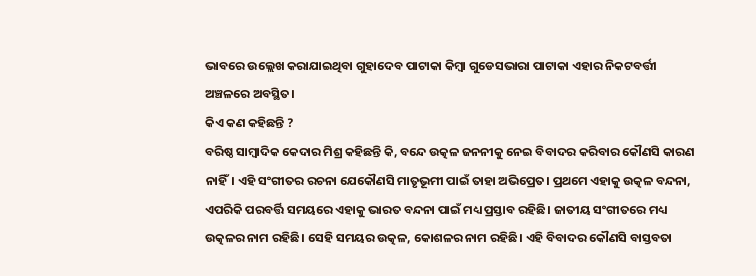ଭାବରେ ଉଲ୍ଲେଖ କରାଯାଇଥିବା ଗୁହାଦେବ ପାଟାକା କିମ୍ବା ଗୁଡେସଭାରା ପାଟାକା ଏହାର ନିକଟବର୍ତ୍ତୀ ଅଞ୍ଚଳରେ ଅବସ୍ଥିତ।
କିଏ କଣ କହିଛନ୍ତି ?
ବରିଷ୍ଠ ସାମ୍ବାଦିକ କେଦାର ମିଶ୍ର କହିଛନ୍ତି କି, ବନ୍ଦେ ଉତ୍କଳ ଜନନୀକୁ ନେଇ ବିବାଦର କରିବାର କୌଣସି କାରଣ ନାହିଁ। ଏହି ସଂଗୀତର ରଚନା ଯେକୌଣସି ମାତୃଭୂମୀ ପାଇଁ ତାହା ଅଭିପ୍ରେତ। ପ୍ରଥମେ ଏହାକୁ ଉତ୍କଳ ବନ୍ଦନା, ଏପରିକି ପରବର୍ତ୍ତି ସମୟରେ ଏହାକୁ ଭାରତ ବନ୍ଦନା ପାଇଁ ମଧ୍ୟ ପ୍ରସ୍ତାବ ରହିଛି। ଜାତୀୟ ସଂଗୀତରେ ମଧ୍ୟ ଉତ୍କଳର ନାମ ରହିଛି। ସେହି ସମୟର ଉତ୍କଳ, କୋଶଳର ନାମ ରହିଛି। ଏହି ବିବାଦର କୌଣସି ବାସ୍ତବତା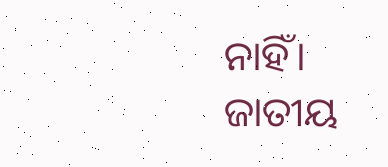ନାହିଁ। ଜାତୀୟ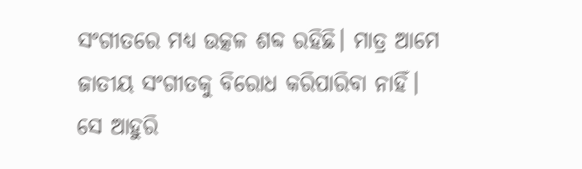ସଂଗୀତରେ ମଧ୍ୟ ଉତ୍କଳ ଶବ୍ଦ ରହିଛି। ମାତ୍ର ଆମେ ଜାତୀୟ ସଂଗୀତକୁ ବିରୋଧ କରିପାରିବା ନାହିଁ।
ସେ ଆହୁରି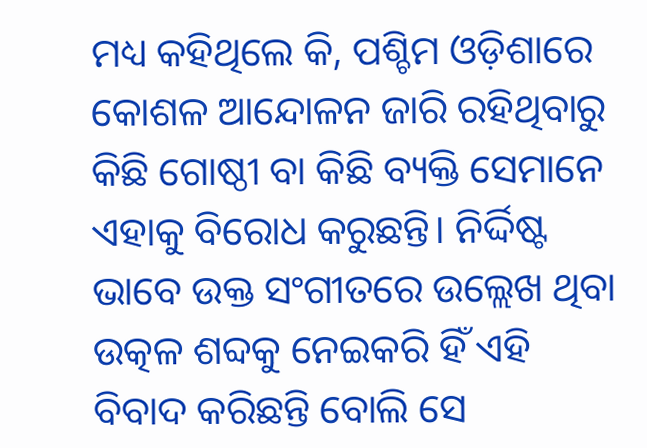ମଧ୍ୟ କହିଥିଲେ କି, ପଶ୍ଚିମ ଓଡ଼ିଶାରେ କୋଶଳ ଆନ୍ଦୋଳନ ଜାରି ରହିଥିବାରୁ କିଛି ଗୋଷ୍ଠୀ ବା କିଛି ବ୍ୟକ୍ତି ସେମାନେ ଏହାକୁ ବିରୋଧ କରୁଛନ୍ତି। ନିର୍ଦ୍ଦିଷ୍ଟ ଭାବେ ଉକ୍ତ ସଂଗୀତରେ ଉଲ୍ଲେଖ ଥିବା ଉତ୍କଳ ଶବ୍ଦକୁ ନେଇକରି ହିଁ ଏହି ବିବାଦ କରିଛନ୍ତି ବୋଲି ସେ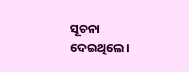ସୂଚନା ଦେଇଥିଲେ।